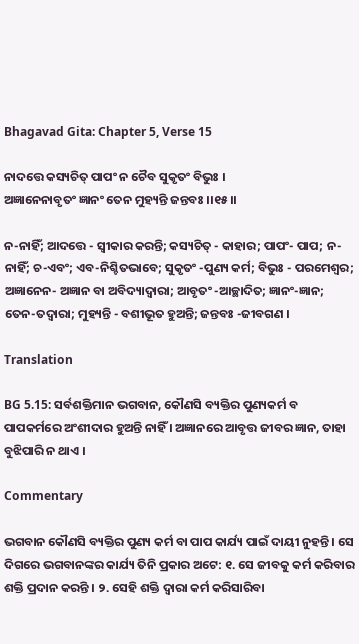Bhagavad Gita: Chapter 5, Verse 15

ନାଦତ୍ତେ କସ୍ୟଚିତ୍ ପାପଂ ନ ଚୈବ ସୁକୃତଂ ବିଭୁଃ ।
ଅଜ୍ଞାନେନାବୃତଂ ଜ୍ଞାନଂ ତେନ ମୁହ୍ୟନ୍ତି ଜନ୍ତବଃ ।।୧୫।।

ନ-ନାହିଁ; ଆଦତ୍ତେ - ସ୍ୱୀକାର କରନ୍ତି; କସ୍ୟଚିତ୍ - କାହାର; ପାପଂ- ପାପ; ନ-ନାହିଁ; ଚ-ଏବଂ; ଏବ-ନିଶ୍ଚିତଭାବେ; ସୁକୃତଂ -ପୁଣ୍ୟ କର୍ମ; ବିଭୁଃ - ପରମେଶ୍ୱର; ଅଜ୍ଞାନେନ- ଅଜ୍ଞାନ ବା ଅବିଦ୍ୟାଦ୍ୱାରା; ଆବୃତଂ -ଆଚ୍ଛାଦିତ; ଜ୍ଞାନଂ-ଜ୍ଞାନ; ତେନ-ତଦ୍ୱାରା; ମୁହ୍ୟନ୍ତି - ବଶୀଭୂତ ହୁଅନ୍ତି; ଜନ୍ତବଃ -ଜୀବଗଣ ।

Translation

BG 5.15: ସର୍ବଶକ୍ତିମାନ ଭଗବାନ, କୌଣସି ବ୍ୟକ୍ତିର ପୁଣ୍ୟକର୍ମ ବ ପାପକର୍ମରେ ଅଂଶୀଦାର ହୁଅନ୍ତି ନାହିଁ । ଅଜ୍ଞାନରେ ଆବୃତ୍ତ ଜୀବର ଜ୍ଞାନ, ତାହା ବୁଝିପାରି ନ ଥାଏ ।

Commentary

ଭଗବାନ କୌଣସି ବ୍ୟକ୍ତିର ପୁଣ୍ୟ କର୍ମ ବା ପାପ କାର୍ଯ୍ୟ ପାଇଁ ଦାୟୀ ନୁହନ୍ତି । ସେ ଦିଗରେ ଭଗବାନଙ୍କର କାର୍ଯ୍ୟ ତିନି ପ୍ରକାର ଅଟେ: ୧. ସେ ଜୀବକୁ କର୍ମ କରିବାର ଶକ୍ତି ପ୍ରଦାନ କରନ୍ତି । ୨. ସେହି ଶକ୍ତି ଦ୍ୱାରା କର୍ମ କରିସାରିବା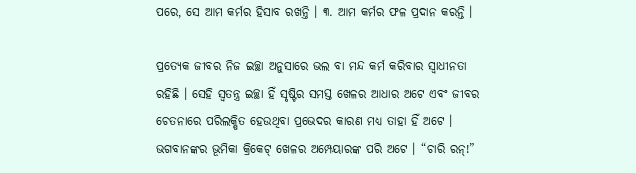ପରେ, ସେ ଆମ କର୍ମର ହିସାବ ରଖନ୍ତି । ୩. ଆମ କର୍ମର ଫଳ ପ୍ରଦାନ କରନ୍ତି ।

ପ୍ରତ୍ୟେକ ଜୀବର ନିଜ ଇଚ୍ଛା ଅନୁସାରେ ଭଲ ବା ମନ୍ଦ କର୍ମ କରିବାର ସ୍ୱାଧୀନତା ରହିଛି । ସେହି ସ୍ୱତନ୍ତ୍ର ଇଚ୍ଛା ହିଁ ସୃଷ୍ଟିର ସମସ୍ତ ଖେଳର ଆଧାର ଅଟେ ଏବଂ ଜୀବର ଚେତନାରେ ପରିଲକ୍ଷିତ ହେଉଥିବା ପ୍ରଭେଦର କାରଣ ମଧ୍ୟ ତାହା ହିଁ ଅଟେ । ଭଗବାନଙ୍କର ଭୂମିକା କ୍ରିକେଟ୍ ଖେଳର ଅମ୍ପେୟାରଙ୍କ ପରି ଅଟେ । “ଚାରି ରନ୍‌!”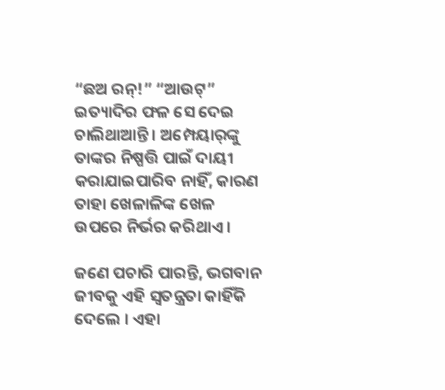“ଛଅ ରନ୍‌!” “ଆଉଟ୍‌” ଇତ୍ୟାଦିର ଫଳ ସେ ଦେଇ ଚାଲିଥାଆନ୍ତି । ଅମ୍ପେୟାର୍‌ଙ୍କୁ ତାଙ୍କର ନିଷ୍ପତ୍ତି ପାଇଁ ଦାୟୀ କରାଯାଇପାରିବ ନାହିଁ, କାରଣ ତାହା ଖେଳାଳିଙ୍କ ଖେଳ ଉପରେ ନିର୍ଭର କରିଥାଏ ।

ଜଣେ ପଚାରି ପାରନ୍ତି, ଭଗବାନ ଜୀବକୁ ଏହି ସ୍ୱତନ୍ତ୍ରତା କାହିଁକି ଦେଲେ । ଏହା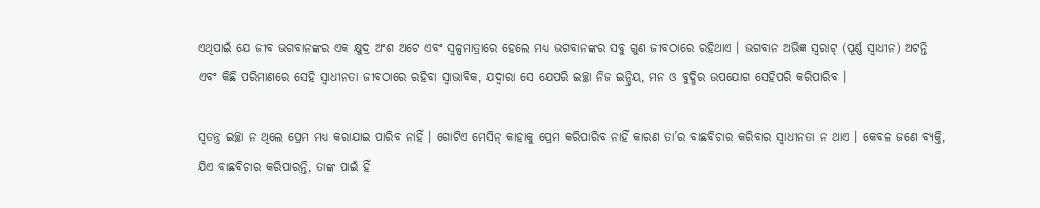ଏଥିପାଇଁ ଯେ ଜୀବ ଭଗବାନଙ୍କର ଏକ କ୍ଷୁଦ୍ର ଅଂଶ ଅଟେ ଏବଂ ସ୍ୱଳ୍ପମାତ୍ରାରେ ହେଲେ ମଧ୍ୟ ଭଗବାନଙ୍କର ସବୁ ଗୁଣ ଜୀବଠାରେ ରହିଥାଏ । ଭଗବାନ ଅଭିଜ୍ଞ ସ୍ୱରାଟ୍ (ପୂର୍ଣ୍ଣ ସ୍ୱାଧୀନ) ଅଟନ୍ତି ଏବଂ କିଛି ପରିମାଣରେ ସେହି ସ୍ୱାଧୀନତା ଜୀବଠାରେ ରହିବା ସ୍ୱାଭାବିକ, ଯଦ୍ୱାରା ସେ ଯେପରି ଇଚ୍ଛା ନିଜ ଇନ୍ଦ୍ରିୟ, ମନ ଓ ବୁଦ୍ଧିର ଉପଯୋଗ ସେହିପରି କରିପାରିବ ।

ସ୍ୱତନ୍ତ୍ର ଇଚ୍ଛା ନ ଥିଲେ ପ୍ରେମ ମଧ୍ୟ କରାଯାଇ ପାରିବ ନାହିଁ । ଗୋଟିଏ ମେସିନ୍ କାହାକୁ ପ୍ରେମ କରିପାରିବ ନାହିଁ କାରଣ ତା’ର ବାଛବିଚାର କରିବାର ସ୍ୱାଧୀନତା ନ ଥାଏ । କେବଳ ଜଣେ ବ୍ୟକ୍ତି, ଯିଏ ବାଛବିଚାର କରିପାରନ୍ତି, ତାଙ୍କ ପାଇଁ ହିଁ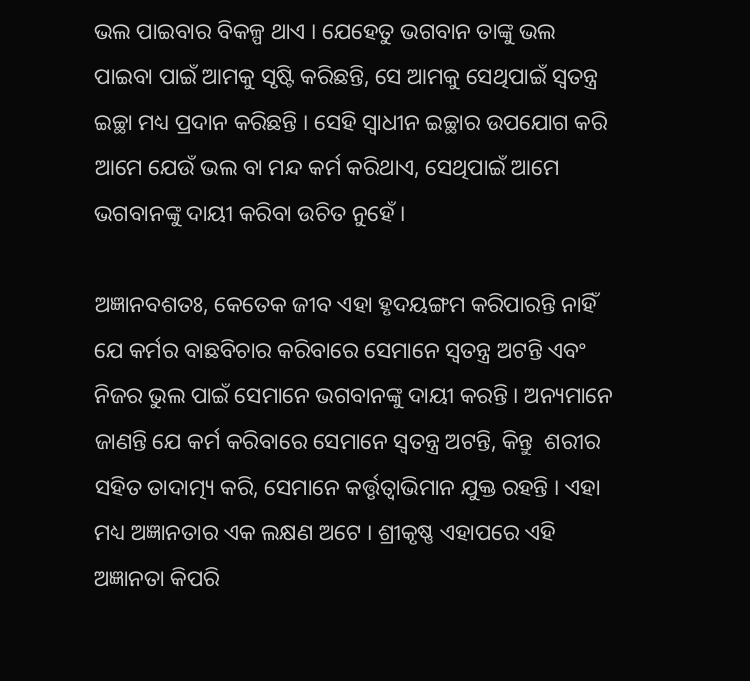ଭଲ ପାଇବାର ବିକଳ୍ପ ଥାଏ । ଯେହେତୁ ଭଗବାନ ତାଙ୍କୁ ଭଲ ପାଇବା ପାଇଁ ଆମକୁ ସୃଷ୍ଟି କରିଛନ୍ତି, ସେ ଆମକୁ ସେଥିପାଇଁ ସ୍ୱତନ୍ତ୍ର ଇଚ୍ଛା ମଧ୍ୟ ପ୍ରଦାନ କରିଛନ୍ତି । ସେହି ସ୍ୱାଧୀନ ଇଚ୍ଛାର ଉପଯୋଗ କରି ଆମେ ଯେଉଁ ଭଲ ବା ମନ୍ଦ କର୍ମ କରିଥାଏ, ସେଥିପାଇଁ ଆମେ ଭଗବାନଙ୍କୁ ଦାୟୀ କରିବା ଉଚିତ ନୁହେଁ ।

ଅଜ୍ଞାନବଶତଃ, କେତେକ ଜୀବ ଏହା ହୃଦୟଙ୍ଗମ କରିପାରନ୍ତି ନାହିଁ ଯେ କର୍ମର ବାଛବିଚାର କରିବାରେ ସେମାନେ ସ୍ୱତନ୍ତ୍ର ଅଟନ୍ତି ଏବଂ ନିଜର ଭୁଲ ପାଇଁ ସେମାନେ ଭଗବାନଙ୍କୁ ଦାୟୀ କରନ୍ତି । ଅନ୍ୟମାନେ ଜାଣନ୍ତି ଯେ କର୍ମ କରିବାରେ ସେମାନେ ସ୍ୱତନ୍ତ୍ର ଅଟନ୍ତି, କିନ୍ତୁ  ଶରୀର ସହିତ ତାଦାତ୍ମ୍ୟ କରି, ସେମାନେ କର୍ତ୍ତୃତ୍ୱାଭିମାନ ଯୁକ୍ତ ରହନ୍ତି । ଏହା ମଧ୍ୟ ଅଜ୍ଞାନତାର ଏକ ଲକ୍ଷଣ ଅଟେ । ଶ୍ରୀକୃଷ୍ଣ ଏହାପରେ ଏହି ଅଜ୍ଞାନତା କିପରି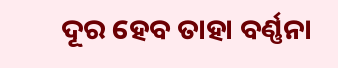ଦୂର ହେବ ତାହା ବର୍ଣ୍ଣନା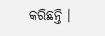କରିଛନ୍ତି ।